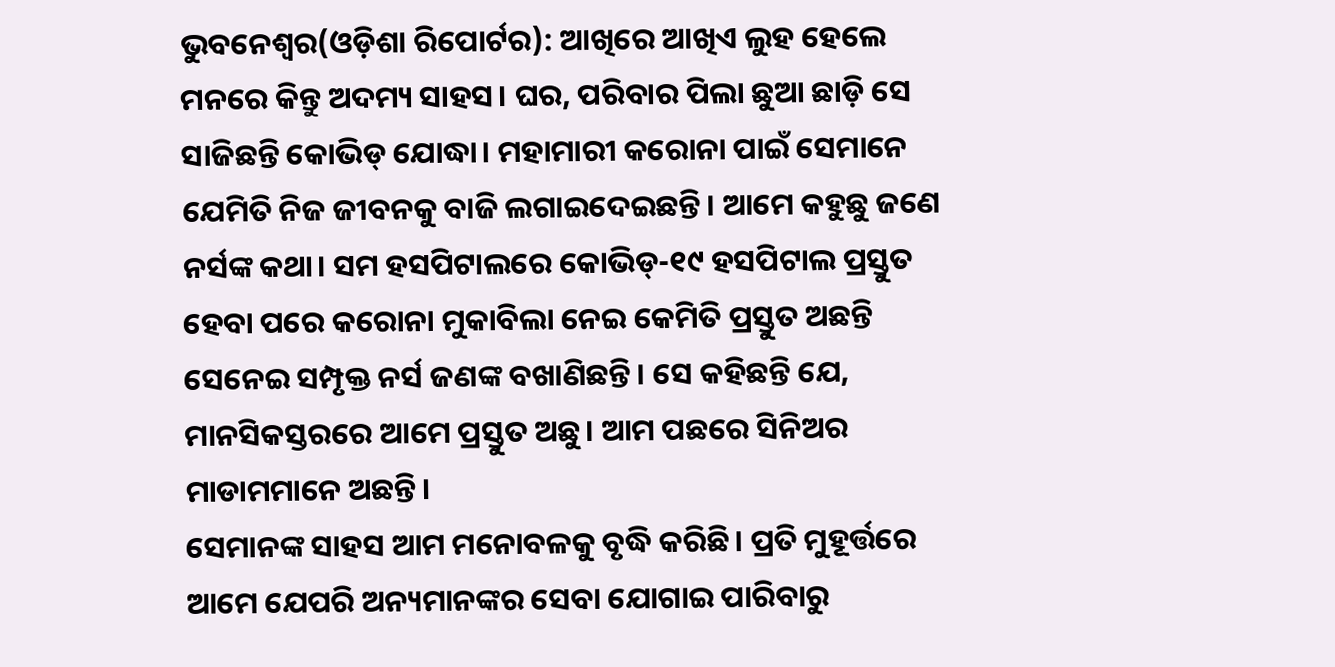ଭୁବନେଶ୍ୱର(ଓଡ଼ିଶା ରିପୋର୍ଟର): ଆଖିରେ ଆଖିଏ ଲୁହ ହେଲେ ମନରେ କିନ୍ତୁ ଅଦମ୍ୟ ସାହସ। ଘର, ପରିବାର ପିଲା ଛୁଆ ଛାଡ଼ି ସେ ସାଜିଛନ୍ତି କୋଭିଡ୍ ଯୋଦ୍ଧା। ମହାମାରୀ କରୋନା ପାଇଁ ସେମାନେ ଯେମିତି ନିଜ ଜୀବନକୁ ବାଜି ଲଗାଇଦେଇଛନ୍ତି। ଆମେ କହୁଛୁ ଜଣେ ନର୍ସଙ୍କ କଥା। ସମ ହସପିଟାଲରେ କୋଭିଡ୍-୧୯ ହସପିଟାଲ ପ୍ରସ୍ତୁତ ହେବା ପରେ କରୋନା ମୁକାବିଲା ନେଇ କେମିତି ପ୍ରସ୍ତୁତ ଅଛନ୍ତି ସେନେଇ ସମ୍ପୃକ୍ତ ନର୍ସ ଜଣଙ୍କ ବଖାଣିଛନ୍ତି। ସେ କହିଛନ୍ତି ଯେ, ମାନସିକସ୍ତରରେ ଆମେ ପ୍ରସ୍ତୁତ ଅଛୁ। ଆମ ପଛରେ ସିନିଅର ମାଡାମମାନେ ଅଛନ୍ତି।
ସେମାନଙ୍କ ସାହସ ଆମ ମନୋବଳକୁ ବୃଦ୍ଧି କରିଛି। ପ୍ରତି ମୁହୂର୍ତ୍ତରେ ଆମେ ଯେପରି ଅନ୍ୟମାନଙ୍କର ସେବା ଯୋଗାଇ ପାରିବାରୁ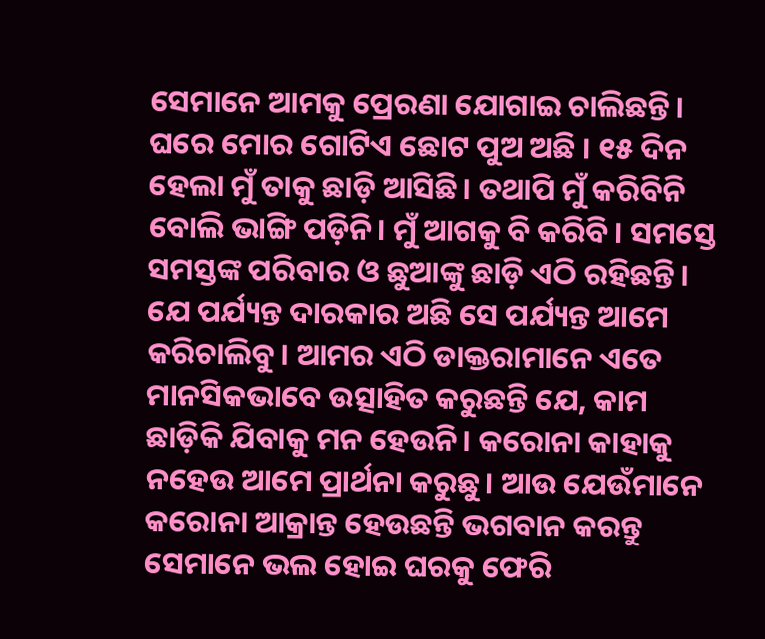ସେମାନେ ଆମକୁ ପ୍ରେରଣା ଯୋଗାଇ ଚାଲିଛନ୍ତି। ଘରେ ମୋର ଗୋଟିଏ ଛୋଟ ପୁଅ ଅଛି । ୧୫ ଦିନ ହେଲା ମୁଁ ତାକୁ ଛାଡ଼ି ଆସିଛି। ତଥାପି ମୁଁ କରିବିନି ବୋଲି ଭାଙ୍ଗି ପଡ଼ିନି। ମୁଁ ଆଗକୁ ବି କରିବି। ସମସ୍ତେ ସମସ୍ତଙ୍କ ପରିବାର ଓ ଛୁଆଙ୍କୁ ଛାଡ଼ି ଏଠି ରହିଛନ୍ତି।
ଯେ ପର୍ଯ୍ୟନ୍ତ ଦାରକାର ଅଛି ସେ ପର୍ଯ୍ୟନ୍ତ ଆମେ କରିଚାଲିବୁ। ଆମର ଏଠି ଡାକ୍ତରାମାନେ ଏତେ ମାନସିକଭାବେ ଉତ୍ସାହିତ କରୁଛନ୍ତି ଯେ, କାମ ଛାଡ଼ିକି ଯିବାକୁ ମନ ହେଉନି। କରୋନା କାହାକୁ ନହେଉ ଆମେ ପ୍ରାର୍ଥନା କରୁଛୁ। ଆଉ ଯେଉଁମାନେ କରୋନା ଆକ୍ରାନ୍ତ ହେଉଛନ୍ତି ଭଗବାନ କରନ୍ତୁ ସେମାନେ ଭଲ ହୋଇ ଘରକୁ ଫେରି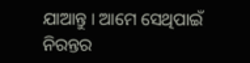ଯାଆନ୍ତୁ । ଆମେ ସେଥିପାଇଁ ନିରନ୍ତର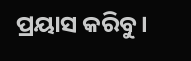ପ୍ରୟାସ କରିବୁ।